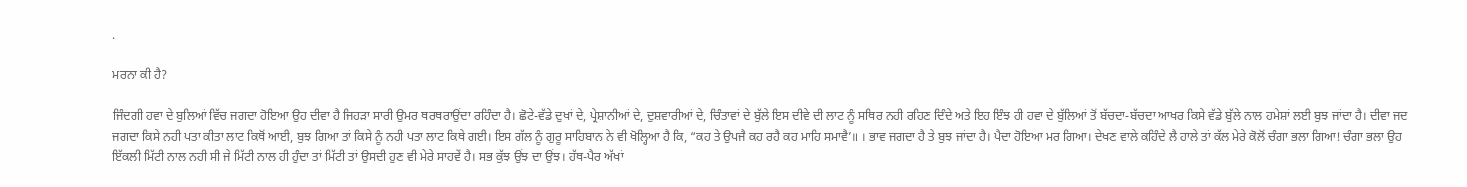.

ਮਰਨਾ ਕੀ ਹੈ?

ਜਿੰਦਗੀ ਹਵਾ ਦੇ ਬੁਲਿਆਂ ਵਿੱਚ ਜਗਦਾ ਹੋਇਆ ਉਹ ਦੀਵਾ ਹੈ ਜਿਹੜਾ ਸਾਰੀ ਉਮਰ ਥਰਥਰਾਉਂਦਾ ਰਹਿੰਦਾ ਹੈ। ਛੋਟੇ-ਵੱਡੇ ਦੁਖਾਂ ਦੇ, ਪ੍ਰੇਸ਼ਾਨੀਆਂ ਦੇ, ਦੁਸ਼ਵਾਰੀਆਂ ਦੇ, ਚਿੰਤਾਵਾਂ ਦੇ ਬੁੱਲੇ ਇਸ ਦੀਵੇ ਦੀ ਲਾਟ ਨੂੰ ਸਥਿਰ ਨਹੀ ਰਹਿਣ ਦਿੰਦੇ ਅਤੇ ਇਹ ਇੰਝ ਹੀ ਹਵਾ ਦੇ ਬੁੱਲਿਆਂ ਤੋਂ ਬੱਚਦਾ-ਬੱਚਦਾ ਆਖਰ ਕਿਸੇ ਵੱਡੇ ਬੁੱਲੇ ਨਾਲ ਹਮੇਸ਼ਾਂ ਲਈ ਬੁਝ ਜਾਂਦਾ ਹੈ। ਦੀਵਾ ਜਦ ਜਗਦਾ ਕਿਸੇ ਨਹੀ ਪਤਾ ਕੀਤਾ ਲਾਟ ਕਿਥੋਂ ਆਈ, ਬੁਝ ਗਿਆ ਤਾਂ ਕਿਸੇ ਨੂੰ ਨਹੀ ਪਤਾ ਲਾਟ ਕਿਥੇ ਗਈ। ਇਸ ਗੱਲ ਨੂੰ ਗੁਰੂ ਸਾਹਿਬਾਨ ਨੇ ਵੀ ਖੋਲ੍ਹਿਆ ਹੈ ਕਿ, “ਕਹ ਤੇ ਉਪਜੈ ਕਹ ਰਹੈ ਕਹ ਮਾਹਿ ਸਮਾਵੈ’॥ । ਭਾਵ ਜਗਦਾ ਹੈ ਤੇ ਬੁਝ ਜਾਂਦਾ ਹੈ। ਪੈਦਾ ਹੋਇਆ ਮਰ ਗਿਆ। ਦੇਖਣ ਵਾਲੇ ਕਹਿੰਦੇ ਲੈ ਹਾਲੇ ਤਾਂ ਕੱਲ ਮੇਰੇ ਕੋਲੋਂ ਚੰਗਾ ਭਲਾ ਗਿਆ! ਚੰਗਾ ਭਲਾ ਉਹ ਇੱਕਲੀ ਮਿੱਟੀ ਨਾਲ ਨਹੀ ਸੀ ਜੇ ਮਿੱਟੀ ਨਾਲ ਹੀ ਹੁੰਦਾ ਤਾਂ ਮਿੱਟੀ ਤਾਂ ਉਸਦੀ ਹੁਣ ਵੀ ਮੇਰੇ ਸਾਹਵੇਂ ਹੈ। ਸਭ ਕੁੱਝ ਉਂਝ ਦਾ ਉਂਝ। ਹੱਥ-ਪੈਰ ਅੱਖਾਂ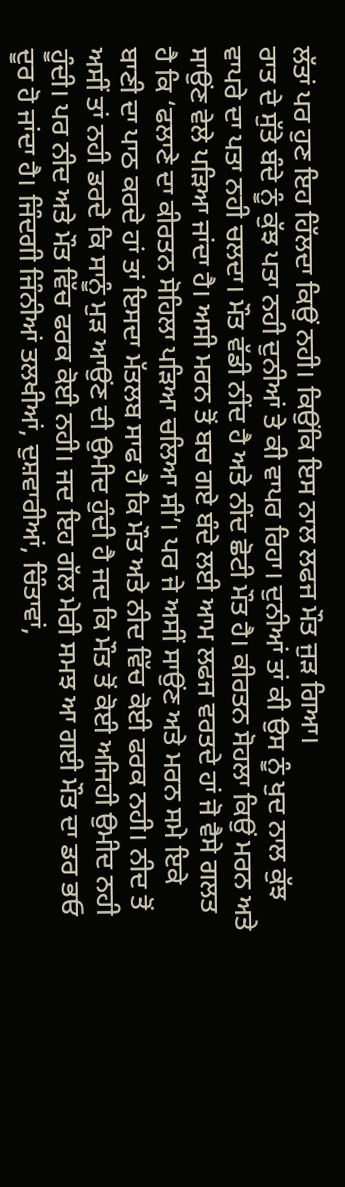ਲੱਤਾਂ ਪਰ ਹੁਣ ਇਹ ਹਿੱਲਦਾ ਕਿਉਂ ਨਹੀ। ਕਿਉਂਕਿ ਇਸ ਨਾਲ ਲਫਜ ਮੌਤ ਜੁੜ ਗਿਆ।
ਰਾਤ ਦੇ ਸੁੱਤੇ ਬੰਦੇ ਨੂੰ ਕੁੱਝ ਪਤਾ ਨਹੀ ਦੁਨੀਆਂ ਤੇ ਕੀ ਵਾਪਰ ਰਿਹਾ। ਦੁਨੀਆਂ ਤਾਂ ਕੀ ਉਸ ਨੂੰ ਖੁਦ ਨਾਲ ਕੁੱਝ ਵਾਪਰੇ ਦਾ ਪਤਾ ਨਹੀ ਚਲਦਾ। ਮੌਤ ਵੱਡੀ ਨੀਂਦ ਹੈ ਅਤੇ ਨੀਂਦ ਛੋਟੀ ਮੌਤ ਹੈ। ਕੀਰਤਨ ਸੋਹਲਾ ਕਿਉਂ ਮਰਨ ਅਤੇ ਸਾਉਂਣ ਵੇਲੇ ਪੜਿਆ ਜਾਂਦਾ ਹੈ। ਅਸੀ ਮਰਨ ਤੋਂ ਬਚ ਗਏ ਬੰਦੇ ਲਈ ਆਮ ਲਫਜ ਵਰਤਦੇ ਹਾਂ ਜੋ ਵੈਸੇ ਗਲਤ ਹੈ ਕਿ ‘ਫਲਾਣੇ ਦਾ ਕੀਰਤਨ ਸੋਹਿਲਾ ਪੜਿਆ ਚਲਿਆ ਸੀ’। ਪਰ ਜੇ ਅਸੀਂ ਸਾਉਂਣ ਅਤੇ ਮਰਨ ਸਮੇ ਇਕੇ ਬਾਣੀ ਦਾ ਪਾਠ ਕਰਦੇ ਹਾਂ ਤਾਂ ਇਸਦਾ ਮੱਤਲਬ ਸਾਫ ਹੈ ਕਿ ਮੌਤ ਅਤੇ ਨੀਦ ਵਿੱਚ ਕੋਈ ਫਰਕ ਨਹੀ। ਨੀਦ ਤੋਂ ਅਸੀਂ ਤਾਂ ਨਹੀ ਡਰਦੇ ਕਿ ਸਾਨੂੰ ਮੁੜ ਆਉਂਣ ਦੀ ਉਮੀਦ ਹੁੰਦੀ ਹੈ ਜਦ ਕਿ ਮੌਤ ਤੋਂ ਕੋਈ ਅਜਿਹੀ ਉਮੀਦ ਨਹੀ ਹੂੰਦੀ। ਪਰ ਨੀਦ ਅਤੇ ਮੌਤ ਵਿੱਚ ਫਰਕ ਕੋਈ ਨਹੀ। ਜਦ ਇਹ ਗੱਲ ਮੇਰੀ ਸਮਝ ਆ ਗਈ ਮੌਤ ਦਾ ਡਰ ਭਓ ਦੂਰ ਹੋ ਜਾਂਦਾ ਹੈ। ਜਿੰਦਗੀ ਜਿੰਨੀਆਂ ਤਲਖੀਆਂ, ਦੁਸ਼ਵਾਰੀਆਂ, ਚਿੰਤਾਵਾਂ,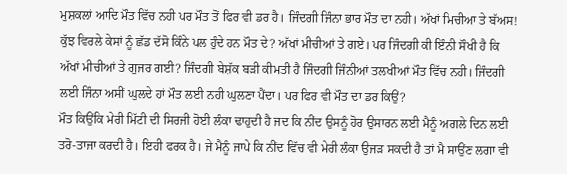ਮੁਸ਼ਕਲਾਂ ਆਦਿ ਮੌਤ ਵਿੱਚ ਨਹੀ ਪਰ ਮੌਤ ਤੋਂ ਫਿਰ ਵੀ ਡਰ ਹੈ। ਜਿੰਦਗੀ ਜਿੰਨਾ ਭਾਰ ਮੌਤ ਦਾ ਨਹੀ। ਅੱਖਾਂ ਮਿਚੀਆ ਤੇ ਬੱਅਸ! ਕੁੱਝ ਵਿਰਲੇ ਕੇਸਾਂ ਨੂੰ ਛੱਡ ਦੱਸੋ ਕਿੰਨੇ ਪਲ ਹੁੰਦੇ ਹਨ ਮੌਤ ਦੇ? ਅੱਖਾਂ ਮੀਚੀਆਂ ਤੇ ਗਏ। ਪਰ ਜਿੰਦਗੀ ਕੀ ਇੰਨੀ ਸੌਖੀ ਹੈ ਕਿ ਅੱਖਾਂ ਮੀਚੀਆਂ ਤੇ ਗੁਜਰ ਗਈ? ਜਿੰਦਗੀ ਬੇਸ਼ੱਕ ਬੜੀ ਕੀਮਤੀ ਹੈ ਜਿੰਦਗੀ ਜਿੰਨੀਆਂ ਤਲਖੀਆਂ ਮੌਤ ਵਿੱਚ ਨਹੀ। ਜਿੰਦਗੀ ਲਈ ਜਿੰਨਾ ਅਸੀਂ ਘੁਲਦੇ ਹਾਂ ਮੌਤ ਲਈ ਨਹੀ ਘੁਲਣਾ ਪੈਂਦਾ। ਪਰ ਫਿਰ ਵੀ ਮੌਤ ਦਾ ਡਰ ਕਿਉਂ?
ਮੌਤ ਕਿਉਂਕਿ ਮੇਰੀ ਮਿੱਟੀ ਦੀ ਸਿਰਜੀ ਹੋਈ ਲੰਕਾ ਢਾਹੁਦੀ ਹੈ ਜਦ ਕਿ ਨੀਂਦ ਉਸਨੂੰ ਹੋਰ ਉਸਾਰਨ ਲਈ ਮੈਨੂੰ ਅਗਲੇ ਦਿਨ ਲਈ ਤਰੋ-ਤਾਜਾ ਕਰਦੀ ਹੈ। ਇਹੀ ਫਰਕ ਹੈ। ਜੇ ਮੈਨੂੰ ਜਾਪੇ ਕਿ ਨੀਂਦ ਵਿੱਚ ਵੀ ਮੇਰੀ ਲੰਕਾ ਉਜੜ ਸਕਦੀ ਹੈ ਤਾਂ ਮੈ ਸਾਉਂਣ ਲਗਾ ਵੀ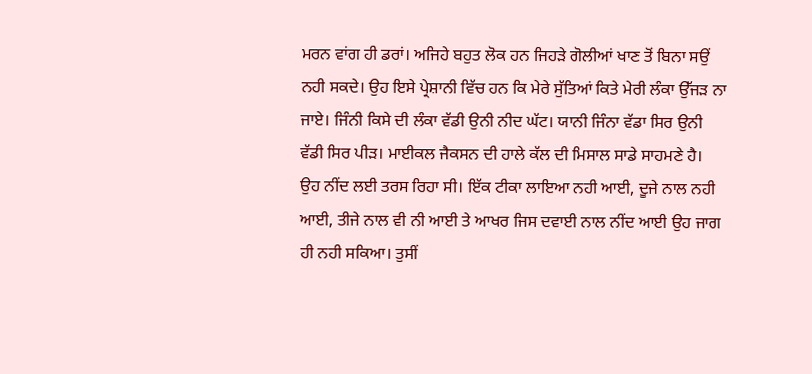ਮਰਨ ਵਾਂਗ ਹੀ ਡਰਾਂ। ਅਜਿਹੇ ਬਹੁਤ ਲੋਕ ਹਨ ਜਿਹੜੇ ਗੋਲੀਆਂ ਖਾਣ ਤੋਂ ਬਿਨਾ ਸਉਂ ਨਹੀ ਸਕਦੇ। ਉਹ ਇਸੇ ਪ੍ਰੇਸ਼ਾਨੀ ਵਿੱਚ ਹਨ ਕਿ ਮੇਰੇ ਸੁੱਤਿਆਂ ਕਿਤੇ ਮੇਰੀ ਲੰਕਾ ਉੱਜੜ ਨਾ ਜਾਏ। ਜਿੰਨੀ ਕਿਸੇ ਦੀ ਲੰਕਾ ਵੱਡੀ ਉਨੀ ਨੀਦ ਘੱਟ। ਯਾਨੀ ਜਿੰਨਾ ਵੱਡਾ ਸਿਰ ਉਨੀ ਵੱਡੀ ਸਿਰ ਪੀੜ। ਮਾਈਕਲ ਜੈਕਸਨ ਦੀ ਹਾਲੇ ਕੱਲ ਦੀ ਮਿਸਾਲ ਸਾਡੇ ਸਾਹਮਣੇ ਹੈ। ਉਹ ਨੀਂਦ ਲਈ ਤਰਸ ਰਿਹਾ ਸੀ। ਇੱਕ ਟੀਕਾ ਲਾਇਆ ਨਹੀ ਆਈ, ਦੂਜੇ ਨਾਲ ਨਹੀ ਆਈ, ਤੀਜੇ ਨਾਲ ਵੀ ਨੀ ਆਈ ਤੇ ਆਖਰ ਜਿਸ ਦਵਾਈ ਨਾਲ ਨੀਂਦ ਆਈ ਉਹ ਜਾਗ ਹੀ ਨਹੀ ਸਕਿਆ। ਤੁਸੀਂ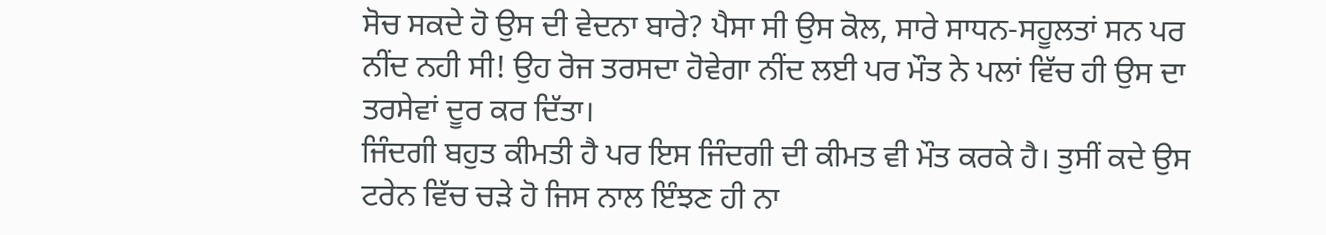ਸੋਚ ਸਕਦੇ ਹੋ ਉਸ ਦੀ ਵੇਦਨਾ ਬਾਰੇ? ਪੈਸਾ ਸੀ ਉਸ ਕੋਲ, ਸਾਰੇ ਸਾਧਨ-ਸਹੂਲਤਾਂ ਸਨ ਪਰ ਨੀਂਦ ਨਹੀ ਸੀ! ਉਹ ਰੋਜ ਤਰਸਦਾ ਹੋਵੇਗਾ ਨੀਂਦ ਲਈ ਪਰ ਮੌਤ ਨੇ ਪਲਾਂ ਵਿੱਚ ਹੀ ਉਸ ਦਾ ਤਰਸੇਵਾਂ ਦੂਰ ਕਰ ਦਿੱਤਾ।
ਜਿੰਦਗੀ ਬਹੁਤ ਕੀਮਤੀ ਹੈ ਪਰ ਇਸ ਜਿੰਦਗੀ ਦੀ ਕੀਮਤ ਵੀ ਮੌਤ ਕਰਕੇ ਹੈ। ਤੁਸੀਂ ਕਦੇ ਉਸ ਟਰੇਨ ਵਿੱਚ ਚੜੇ ਹੋ ਜਿਸ ਨਾਲ ਇੰਝਣ ਹੀ ਨਾ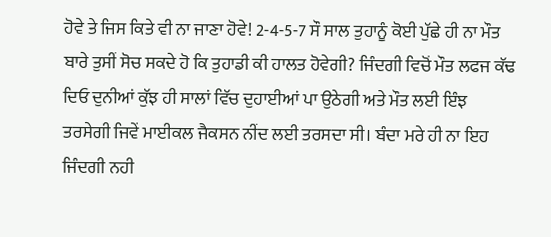ਹੋਵੇ ਤੇ ਜਿਸ ਕਿਤੇ ਵੀ ਨਾ ਜਾਣਾ ਹੋਵੇ! 2-4-5-7 ਸੌ ਸਾਲ ਤੁਹਾਨੂੰ ਕੋਈ ਪੁੱਛੇ ਹੀ ਨਾ ਮੌਤ ਬਾਰੇ ਤੁਸੀਂ ਸੋਚ ਸਕਦੇ ਹੋ ਕਿ ਤੁਹਾਡੀ ਕੀ ਹਾਲਤ ਹੋਵੇਗੀ? ਜਿੰਦਗੀ ਵਿਚੋਂ ਮੌਤ ਲਫਜ ਕੱਢ ਦਿਓ ਦੁਨੀਆਂ ਕੁੱਝ ਹੀ ਸਾਲਾਂ ਵਿੱਚ ਦੁਹਾਈਆਂ ਪਾ ਉਠੇਗੀ ਅਤੇ ਮੌਤ ਲਈ ਇੰਝ ਤਰਸੇਗੀ ਜਿਵੇਂ ਮਾਈਕਲ ਜੈਕਸਨ ਨੀਂਦ ਲਈ ਤਰਸਦਾ ਸੀ। ਬੰਦਾ ਮਰੇ ਹੀ ਨਾ ਇਹ ਜਿੰਦਗੀ ਨਹੀ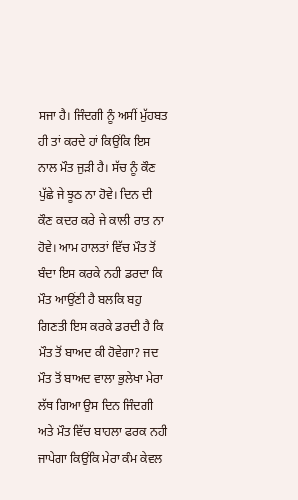ਸਜਾ ਹੈ। ਜਿੰਦਗੀ ਨੂੰ ਅਸੀਂ ਮੁੱਹਬਤ ਹੀ ਤਾਂ ਕਰਦੇ ਹਾਂ ਕਿਉਂਕਿ ਇਸ ਨਾਲ ਮੌਤ ਜੁੜੀ ਹੈ। ਸੱਚ ਨੂੰ ਕੌਣ ਪੁੱਛੇ ਜੇ ਝੂਠ ਨਾ ਹੋਵੇ। ਦਿਨ ਦੀ ਕੌਣ ਕਦਰ ਕਰੇ ਜੇ ਕਾਲੀ ਰਾਤ ਨਾ ਹੋਵੇ। ਆਮ ਹਾਲਤਾਂ ਵਿੱਚ ਮੌਤ ਤੋਂ ਬੰਦਾ ਇਸ ਕਰਕੇ ਨਹੀ ਡਰਦਾ ਕਿ ਮੌਤ ਆਉਂਣੀ ਹੈ ਬਲਕਿ ਬਹੁ ਗਿਣਤੀ ਇਸ ਕਰਕੇ ਡਰਦੀ ਹੈ ਕਿ ਮੌਤ ਤੋਂ ਬਾਅਦ ਕੀ ਹੋਵੇਗਾ? ਜਦ ਮੌਤ ਤੋਂ ਬਾਅਦ ਵਾਲਾ ਭੁਲੇਖਾ ਮੇਰਾ ਲੱਥ ਗਿਆ ਉਸ ਦਿਨ ਜਿੰਦਗੀ ਅਤੇ ਮੌਤ ਵਿੱਚ ਬਾਹਲਾ ਫਰਕ ਨਹੀ ਜਾਪੇਗਾ ਕਿਉਂਕਿ ਮੇਰਾ ਕੰਮ ਕੇਵਲ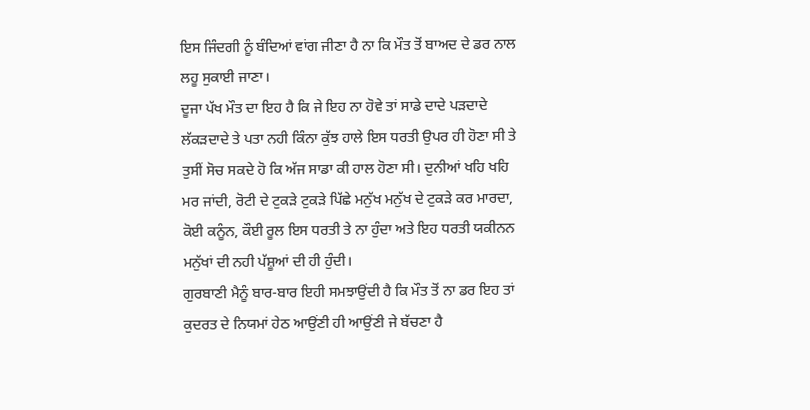ਇਸ ਜਿੰਦਗੀ ਨੂੰ ਬੰਦਿਆਂ ਵਾਂਗ ਜੀਣਾ ਹੈ ਨਾ ਕਿ ਮੌਤ ਤੋਂ ਬਾਅਦ ਦੇ ਡਰ ਨਾਲ ਲਹੂ ਸੁਕਾਈ ਜਾਣਾ।
ਦੂਜਾ ਪੱਖ ਮੌਤ ਦਾ ਇਹ ਹੈ ਕਿ ਜੇ ਇਹ ਨਾ ਹੋਵੇ ਤਾਂ ਸਾਡੇ ਦਾਦੇ ਪੜਦਾਦੇ ਲੱਕੜਦਾਦੇ ਤੇ ਪਤਾ ਨਹੀ ਕਿੰਨਾ ਕੁੱਝ ਹਾਲੇ ਇਸ ਧਰਤੀ ਉਪਰ ਹੀ ਹੋਣਾ ਸੀ ਤੇ ਤੁਸੀਂ ਸੋਚ ਸਕਦੇ ਹੋ ਕਿ ਅੱਜ ਸਾਡਾ ਕੀ ਹਾਲ ਹੋਣਾ ਸੀ। ਦੁਨੀਆਂ ਖਹਿ ਖਹਿ ਮਰ ਜਾਂਦੀ, ਰੋਟੀ ਦੇ ਟੁਕੜੇ ਟੁਕੜੇ ਪਿੱਛੇ ਮਨੁੱਖ ਮਨੁੱਖ ਦੇ ਟੁਕੜੇ ਕਰ ਮਾਰਦਾ, ਕੋਈ ਕਨੂੰਨ, ਕੌਈ ਰੂਲ ਇਸ ਧਰਤੀ ਤੇ ਨਾ ਹੁੰਦਾ ਅਤੇ ਇਹ ਧਰਤੀ ਯਕੀਨਨ ਮਨੁੱਖਾਂ ਦੀ ਨਹੀ ਪੱਸ਼ੂਆਂ ਦੀ ਹੀ ਹੁੰਦੀ।
ਗੁਰਬਾਣੀ ਮੈਨੂੰ ਬਾਰ-ਬਾਰ ਇਹੀ ਸਮਝਾਉਂਦੀ ਹੈ ਕਿ ਮੌਤ ਤੋਂ ਨਾ ਡਰ ਇਹ ਤਾਂ ਕੁਦਰਤ ਦੇ ਨਿਯਮਾਂ ਹੇਠ ਆਉਂਣੀ ਹੀ ਆਉਂਣੀ ਜੇ ਬੱਚਣਾ ਹੈ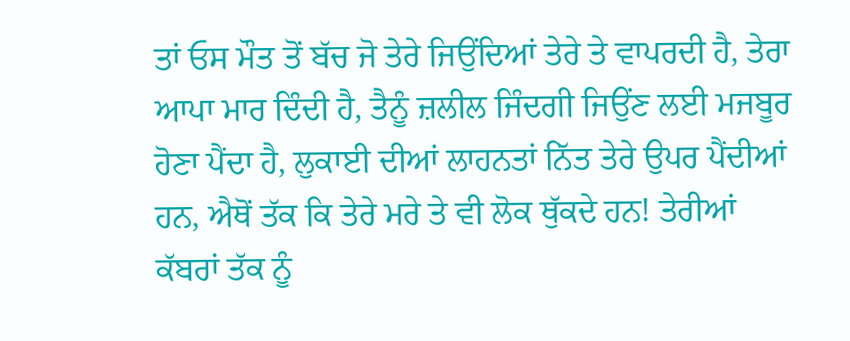ਤਾਂ ਓਸ ਮੌਤ ਤੋਂ ਬੱਚ ਜੋ ਤੇਰੇ ਜਿਉਂਦਿਆਂ ਤੇਰੇ ਤੇ ਵਾਪਰਦੀ ਹੈ, ਤੇਰਾ ਆਪਾ ਮਾਰ ਦਿੰਦੀ ਹੈ, ਤੈਨੂੰ ਜ਼ਲੀਲ ਜਿੰਦਗੀ ਜਿਉਂਣ ਲਈ ਮਜਬੂਰ ਹੋਣਾ ਪੈਂਦਾ ਹੈ, ਲੁਕਾਈ ਦੀਆਂ ਲਾਹਨਤਾਂ ਨਿੱਤ ਤੇਰੇ ਉਪਰ ਪੈਂਦੀਆਂ ਹਨ, ਐਥੋਂ ਤੱਕ ਕਿ ਤੇਰੇ ਮਰੇ ਤੇ ਵੀ ਲੋਕ ਥੁੱਕਦੇ ਹਨ! ਤੇਰੀਆਂ ਕੱਬਰਾਂ ਤੱਕ ਨੂੰ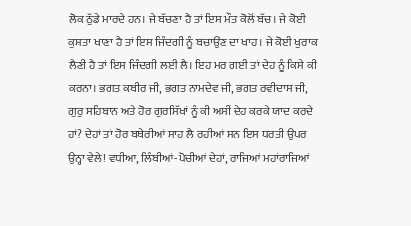ਲੋਕ ਠੁੱਡੇ ਮਾਰਦੇ ਹਨ। ਜੇ ਬੱਚਣਾ ਹੈ ਤਾਂ ਇਸ ਮੌਤ ਕੋਲੋਂ ਬੱਚ। ਜੇ ਕੋਈ ਕੁਸ਼ਤਾ ਖਾਣਾ ਹੈ ਤਾਂ ਇਸ ਜਿੰਦਗੀ ਨੂੰ ਬਚਾਉਂਣ ਦਾ ਖਾਹ। ਜੇ ਕੋਈ ਖੁਰਾਕ ਲੈਣੀ ਹੈ ਤਾਂ ਇਸ ਜਿੰਦਗੀ ਲਈ ਲੈ। ਇਹ ਮਰ ਗਈ ਤਾਂ ਦੇਹ ਨੂੰ ਕਿਸੇ ਕੀ ਕਰਨਾ। ਭਗਤ ਕਬੀਰ ਜੀ, ਭਗਤ ਨਾਮਦੇਵ ਜੀ, ਭਗਤ ਰਵੀਦਾਸ ਜੀ, ਗੁਰੁ ਸਹਿਬਾਨ ਅਤੇ ਹੋਰ ਗੁਰਸਿੱਖਾਂ ਨੂੰ ਕੀ ਅਸੀਂ ਦੇਹ ਕਰਕੇ ਯਾਦ ਕਰਦੇ ਹਾਂ? ਦੇਹਾਂ ਤਾਂ ਹੋਰ ਬਥੇਰੀਆਂ ਸਾਹ ਲੈ ਰਹੀਆਂ ਸਨ ਇਸ ਧਰਤੀ ਉਪਰ ਉਨ੍ਹਾ ਵੇਲੇ! ਵਧੀਆ, ਲਿੰਬੀਆਂ-ਪੋਚੀਆਂ ਦੇਹਾਂ, ਰਾਜਿਆਂ ਮਹਾਂਰਾਜਿਆਂ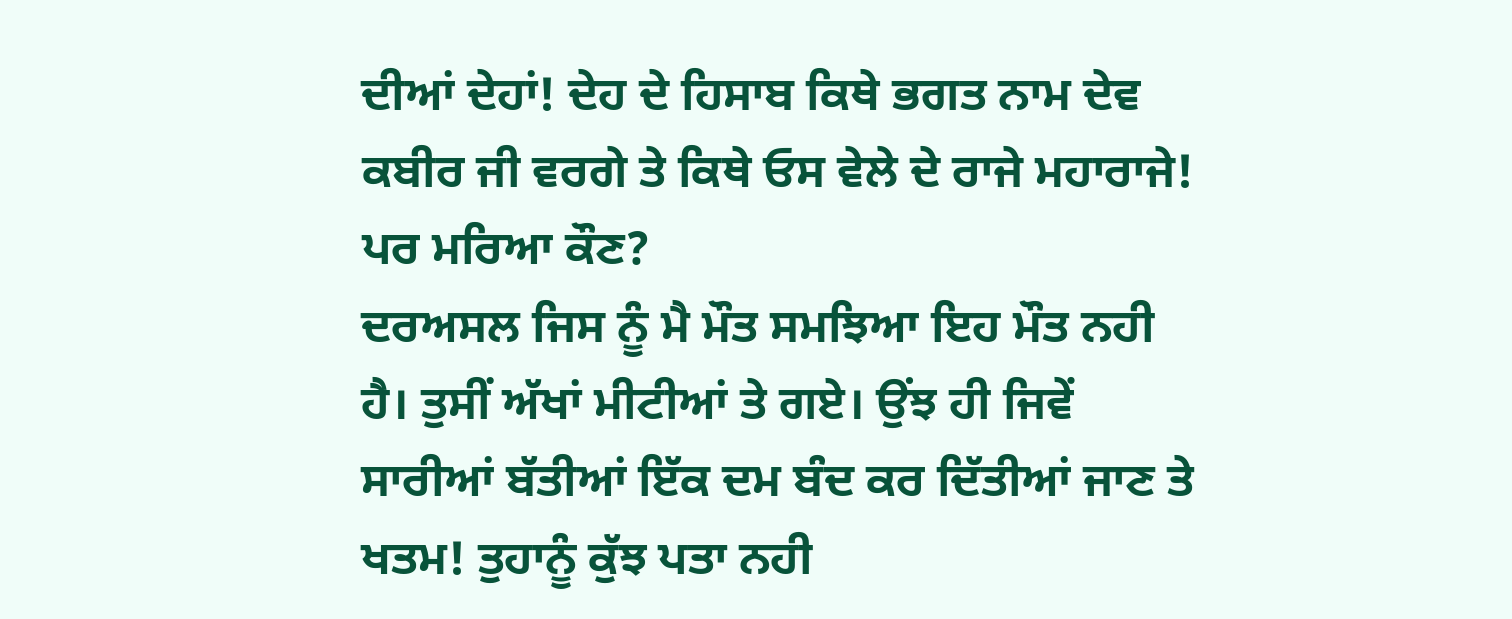ਦੀਆਂ ਦੇਹਾਂ! ਦੇਹ ਦੇ ਹਿਸਾਬ ਕਿਥੇ ਭਗਤ ਨਾਮ ਦੇਵ ਕਬੀਰ ਜੀ ਵਰਗੇ ਤੇ ਕਿਥੇ ਓਸ ਵੇਲੇ ਦੇ ਰਾਜੇ ਮਹਾਰਾਜੇ! ਪਰ ਮਰਿਆ ਕੌਣ?
ਦਰਅਸਲ ਜਿਸ ਨੂੰ ਮੈ ਮੌਤ ਸਮਝਿਆ ਇਹ ਮੌਤ ਨਹੀ ਹੈ। ਤੁਸੀਂ ਅੱਖਾਂ ਮੀਟੀਆਂ ਤੇ ਗਏ। ਉਂਝ ਹੀ ਜਿਵੇਂ ਸਾਰੀਆਂ ਬੱਤੀਆਂ ਇੱਕ ਦਮ ਬੰਦ ਕਰ ਦਿੱਤੀਆਂ ਜਾਣ ਤੇ ਖਤਮ! ਤੁਹਾਨੂੰ ਕੁੱਝ ਪਤਾ ਨਹੀ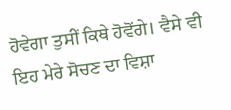ਹੋਵੇਗਾ ਤੁਸੀਂ ਕਿਥੇ ਹੋਵੋਂਗੇ। ਵੈਸੇ ਵੀ ਇਹ ਮੇਰੇ ਸੋਚਣ ਦਾ ਵਿਸ਼ਾ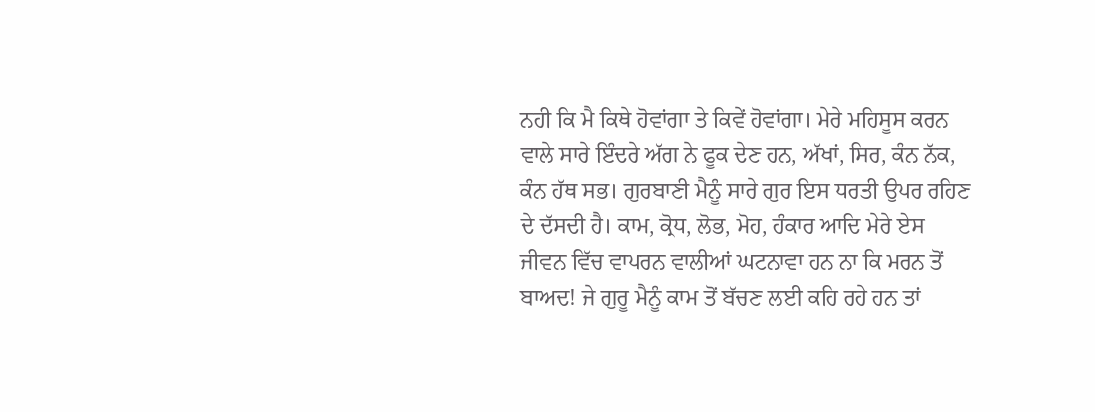ਨਹੀ ਕਿ ਮੈ ਕਿਥੇ ਹੋਵਾਂਗਾ ਤੇ ਕਿਵੇਂ ਹੋਵਾਂਗਾ। ਮੇਰੇ ਮਹਿਸੂਸ ਕਰਨ ਵਾਲੇ ਸਾਰੇ ਇੰਦਰੇ ਅੱਗ ਨੇ ਫੂਕ ਦੇਣ ਹਨ, ਅੱਖਾਂ, ਸਿਰ, ਕੰਨ ਨੱਕ, ਕੰਨ ਹੱਥ ਸਭ। ਗੁਰਬਾਣੀ ਮੈਨੂੰ ਸਾਰੇ ਗੁਰ ਇਸ ਧਰਤੀ ਉਪਰ ਰਹਿਣ ਦੇ ਦੱਸਦੀ ਹੈ। ਕਾਮ, ਕ੍ਰੋਧ, ਲੋਭ, ਮੋਹ, ਹੰਕਾਰ ਆਦਿ ਮੇਰੇ ਏਸ ਜੀਵਨ ਵਿੱਚ ਵਾਪਰਨ ਵਾਲੀਆਂ ਘਟਨਾਵਾ ਹਨ ਨਾ ਕਿ ਮਰਨ ਤੋਂ ਬਾਅਦ! ਜੇ ਗੁਰੂ ਮੈਨੂੰ ਕਾਮ ਤੋਂ ਬੱਚਣ ਲਈ ਕਹਿ ਰਹੇ ਹਨ ਤਾਂ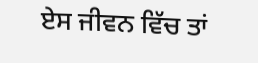ਏਸ ਜੀਵਨ ਵਿੱਚ ਤਾਂ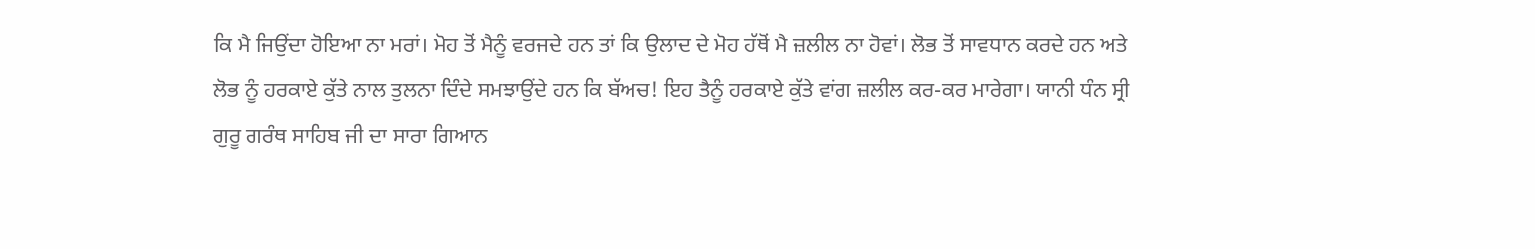ਕਿ ਮੈ ਜਿਉਂਦਾ ਹੋਇਆ ਨਾ ਮਰਾਂ। ਮੋਹ ਤੋਂ ਮੈਨੂੰ ਵਰਜਦੇ ਹਨ ਤਾਂ ਕਿ ਉਲਾਦ ਦੇ ਮੋਹ ਹੱਥੋਂ ਮੈ ਜ਼ਲੀਲ ਨਾ ਹੋਵਾਂ। ਲੋਭ ਤੋਂ ਸਾਵਧਾਨ ਕਰਦੇ ਹਨ ਅਤੇ ਲੋਭ ਨੂੰ ਹਰਕਾਏ ਕੁੱਤੇ ਨਾਲ ਤੁਲਨਾ ਦਿੰਦੇ ਸਮਝਾਉਂਦੇ ਹਨ ਕਿ ਬੱਅਚ! ਇਹ ਤੈਨੂੰ ਹਰਕਾਏ ਕੁੱਤੇ ਵਾਂਗ ਜ਼ਲੀਲ ਕਰ-ਕਰ ਮਾਰੇਗਾ। ਯਾਨੀ ਧੰਨ ਸ੍ਰੀ ਗੁਰੂ ਗਰੰਥ ਸਾਹਿਬ ਜੀ ਦਾ ਸਾਰਾ ਗਿਆਨ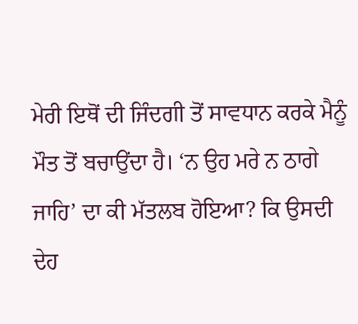ਮੇਰੀ ਇਥੋਂ ਦੀ ਜਿੰਦਗੀ ਤੋਂ ਸਾਵਧਾਨ ਕਰਕੇ ਮੈਨੂੰ ਮੌਤ ਤੋਂ ਬਚਾਉਂਦਾ ਹੈ। ‘ਨ ਉਹ ਮਰੇ ਨ ਠਾਗੇ ਜਾਹਿ’ ਦਾ ਕੀ ਮੱਤਲਬ ਹੋਇਆ? ਕਿ ਉਸਦੀ ਦੇਹ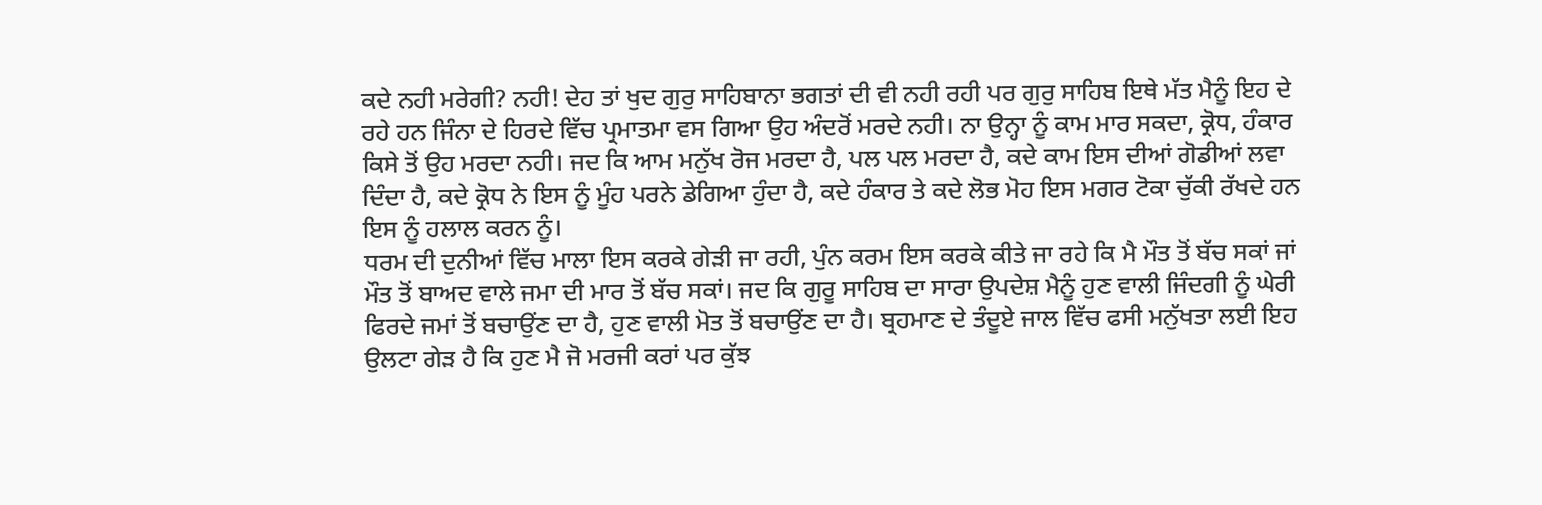ਕਦੇ ਨਹੀ ਮਰੇਗੀ? ਨਹੀ! ਦੇਹ ਤਾਂ ਖੁਦ ਗੁਰੁ ਸਾਹਿਬਾਨਾ ਭਗਤਾਂ ਦੀ ਵੀ ਨਹੀ ਰਹੀ ਪਰ ਗੁਰੁ ਸਾਹਿਬ ਇਥੇ ਮੱਤ ਮੈਨੂੰ ਇਹ ਦੇ ਰਹੇ ਹਨ ਜਿੰਨਾ ਦੇ ਹਿਰਦੇ ਵਿੱਚ ਪ੍ਰਮਾਤਮਾ ਵਸ ਗਿਆ ਉਹ ਅੰਦਰੋਂ ਮਰਦੇ ਨਹੀ। ਨਾ ਉਨ੍ਹਾ ਨੂੰ ਕਾਮ ਮਾਰ ਸਕਦਾ, ਕ੍ਰੋਧ, ਹੰਕਾਰ ਕਿਸੇ ਤੋਂ ਉਹ ਮਰਦਾ ਨਹੀ। ਜਦ ਕਿ ਆਮ ਮਨੁੱਖ ਰੋਜ ਮਰਦਾ ਹੈ, ਪਲ ਪਲ ਮਰਦਾ ਹੈ, ਕਦੇ ਕਾਮ ਇਸ ਦੀਆਂ ਗੋਡੀਆਂ ਲਵਾ ਦਿੰਦਾ ਹੈ, ਕਦੇ ਕ੍ਰੋਧ ਨੇ ਇਸ ਨੂੰ ਮੂੰਹ ਪਰਨੇ ਡੇਗਿਆ ਹੁੰਦਾ ਹੈ, ਕਦੇ ਹੰਕਾਰ ਤੇ ਕਦੇ ਲੋਭ ਮੋਹ ਇਸ ਮਗਰ ਟੋਕਾ ਚੁੱਕੀ ਰੱਖਦੇ ਹਨ ਇਸ ਨੂੰ ਹਲਾਲ ਕਰਨ ਨੂੰ।
ਧਰਮ ਦੀ ਦੁਨੀਆਂ ਵਿੱਚ ਮਾਲਾ ਇਸ ਕਰਕੇ ਗੇੜੀ ਜਾ ਰਹੀ, ਪੁੰਨ ਕਰਮ ਇਸ ਕਰਕੇ ਕੀਤੇ ਜਾ ਰਹੇ ਕਿ ਮੈ ਮੌਤ ਤੋਂ ਬੱਚ ਸਕਾਂ ਜਾਂ ਮੌਤ ਤੋਂ ਬਾਅਦ ਵਾਲੇ ਜਮਾ ਦੀ ਮਾਰ ਤੋਂ ਬੱਚ ਸਕਾਂ। ਜਦ ਕਿ ਗੁਰੂ ਸਾਹਿਬ ਦਾ ਸਾਰਾ ਉਪਦੇਸ਼ ਮੈਨੂੰ ਹੁਣ ਵਾਲੀ ਜਿੰਦਗੀ ਨੂੰ ਘੇਰੀ ਫਿਰਦੇ ਜਮਾਂ ਤੋਂ ਬਚਾਉਂਣ ਦਾ ਹੈ, ਹੁਣ ਵਾਲੀ ਮੋਤ ਤੋਂ ਬਚਾਉਂਣ ਦਾ ਹੈ। ਬ੍ਰਹਮਾਣ ਦੇ ਤੰਦੂਏ ਜਾਲ ਵਿੱਚ ਫਸੀ ਮਨੁੱਖਤਾ ਲਈ ਇਹ ਉਲਟਾ ਗੇੜ ਹੈ ਕਿ ਹੁਣ ਮੈ ਜੋ ਮਰਜੀ ਕਰਾਂ ਪਰ ਕੁੱਝ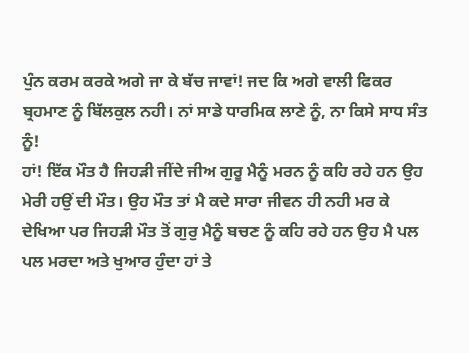ਪੁੰਨ ਕਰਮ ਕਰਕੇ ਅਗੇ ਜਾ ਕੇ ਬੱਚ ਜਾਵਾਂ! ਜਦ ਕਿ ਅਗੇ ਵਾਲੀ ਫਿਕਰ ਬ੍ਰਹਮਾਣ ਨੂੰ ਬਿੱਲਕੁਲ ਨਹੀ। ਨਾਂ ਸਾਡੇ ਧਾਰਮਿਕ ਲਾਣੇ ਨੂੰ, ਨਾ ਕਿਸੇ ਸਾਧ ਸੰਤ ਨੂੰ!
ਹਾਂ! ਇੱਕ ਮੌਤ ਹੈ ਜਿਹੜੀ ਜੀਂਦੇ ਜੀਅ ਗੁਰੂ ਮੈਨੂੰ ਮਰਨ ਨੂੰ ਕਹਿ ਰਹੇ ਹਨ ਉਹ ਮੇਰੀ ਹਉਂ ਦੀ ਮੌਤ। ਉਹ ਮੌਤ ਤਾਂ ਮੈ ਕਦੇ ਸਾਰਾ ਜੀਵਨ ਹੀ ਨਹੀ ਮਰ ਕੇ ਦੇਖਿਆ ਪਰ ਜਿਹੜੀ ਮੌਤ ਤੋਂ ਗੁਰੁ ਮੈਨੂੰ ਬਚਣ ਨੂੰ ਕਹਿ ਰਹੇ ਹਨ ਉਹ ਮੈ ਪਲ ਪਲ ਮਰਦਾ ਅਤੇ ਖੁਆਰ ਹੁੰਦਾ ਹਾਂ ਤੇ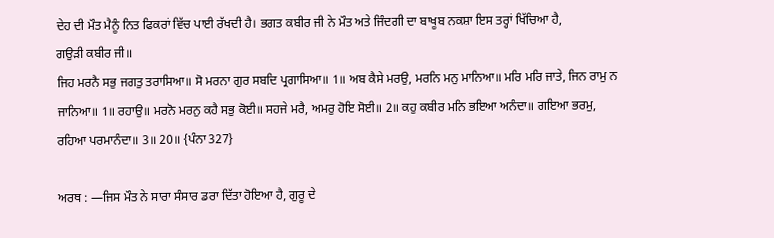ਦੇਹ ਦੀ ਮੌਤ ਮੈਨੂੰ ਨਿਤ ਫਿਕਰਾਂ ਵਿੱਚ ਪਾਈ ਰੱਖਦੀ ਹੈ। ਭਗਤ ਕਬੀਰ ਜੀ ਨੇ ਮੌਤ ਅਤੇ ਜਿੰਦਗੀ ਦਾ ਬਾਖੂਬ ਨਕਸ਼ਾ ਇਸ ਤਰ੍ਹਾਂ ਖਿੱਚਿਆ ਹੈ,
ਗਉੜੀ ਕਬੀਰ ਜੀ॥
ਜਿਹ ਮਰਨੈ ਸਭੁ ਜਗਤੁ ਤਰਾਸਿਆ॥ ਸੋ ਮਰਨਾ ਗੁਰ ਸਬਦਿ ਪ੍ਰਗਾਸਿਆ॥ 1॥ ਅਬ ਕੈਸੇ ਮਰਉ, ਮਰਨਿ ਮਨੁ ਮਾਨਿਆ॥ ਮਰਿ ਮਰਿ ਜਾਤੇ, ਜਿਨ ਰਾਮੁ ਨ ਜਾਨਿਆ॥ 1॥ ਰਹਾਉ॥ ਮਰਨੋ ਮਰਨੁ ਕਹੈ ਸਭੁ ਕੋਈ॥ ਸਹਜੇ ਮਰੈ, ਅਮਰੁ ਹੋਇ ਸੋਈ॥ 2॥ ਕਹੁ ਕਬੀਰ ਮਨਿ ਭਇਆ ਅਨੰਦਾ॥ ਗਇਆ ਭਰਮੁ, ਰਹਿਆ ਪਰਮਾਨੰਦਾ॥ 3॥ 20॥ {ਪੰਨਾ 327}

ਅਰਥ : —ਜਿਸ ਮੌਤ ਨੇ ਸਾਰਾ ਸੰਸਾਰ ਡਰਾ ਦਿੱਤਾ ਹੋਇਆ ਹੈ, ਗੁਰੂ ਦੇ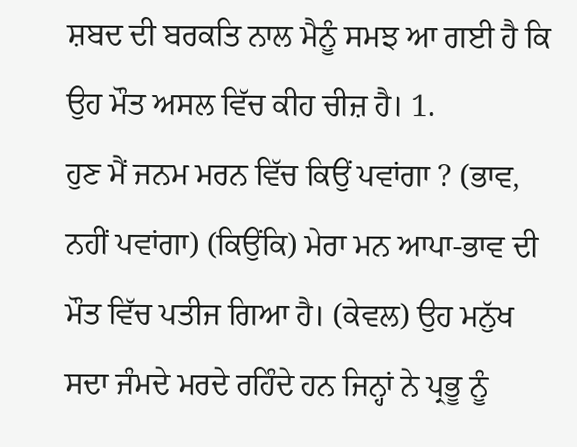ਸ਼ਬਦ ਦੀ ਬਰਕਤਿ ਨਾਲ ਮੈਨੂੰ ਸਮਝ ਆ ਗਈ ਹੈ ਕਿ ਉਹ ਮੌਤ ਅਸਲ ਵਿੱਚ ਕੀਹ ਚੀਜ਼ ਹੈ। 1.
ਹੁਣ ਮੈਂ ਜਨਮ ਮਰਨ ਵਿੱਚ ਕਿਉਂ ਪਵਾਂਗਾ ? (ਭਾਵ, ਨਹੀਂ ਪਵਾਂਗਾ) (ਕਿਉਂਕਿ) ਮੇਰਾ ਮਨ ਆਪਾ-ਭਾਵ ਦੀ ਮੌਤ ਵਿੱਚ ਪਤੀਜ ਗਿਆ ਹੈ। (ਕੇਵਲ) ਉਹ ਮਨੁੱਖ ਸਦਾ ਜੰਮਦੇ ਮਰਦੇ ਰਹਿੰਦੇ ਹਨ ਜਿਨ੍ਹਾਂ ਨੇ ਪ੍ਰਭੂ ਨੂੰ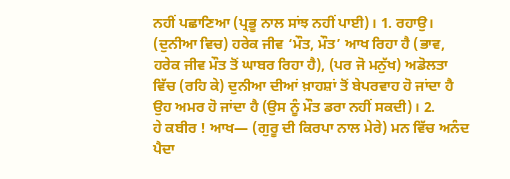ਨਹੀਂ ਪਛਾਣਿਆ (ਪ੍ਰਭੂ ਨਾਲ ਸਾਂਝ ਨਹੀਂ ਪਾਈ)। 1. ਰਹਾਉ।
(ਦੁਨੀਆ ਵਿਚ) ਹਰੇਕ ਜੀਵ ‘ਮੌਤ, ਮੌਤ’ ਆਖ ਰਿਹਾ ਹੈ (ਭਾਵ, ਹਰੇਕ ਜੀਵ ਮੌਤ ਤੋਂ ਘਾਬਰ ਰਿਹਾ ਹੈ), (ਪਰ ਜੋ ਮਨੁੱਖ) ਅਡੋਲਤਾ ਵਿੱਚ (ਰਹਿ ਕੇ) ਦੁਨੀਆ ਦੀਆਂ ਖ਼ਾਹਸ਼ਾਂ ਤੋਂ ਬੇਪਰਵਾਹ ਹੋ ਜਾਂਦਾ ਹੈ ਉਹ ਅਮਰ ਹੋ ਜਾਂਦਾ ਹੈ (ਉਸ ਨੂੰ ਮੌਤ ਡਰਾ ਨਹੀਂ ਸਕਦੀ)। 2.
ਹੇ ਕਬੀਰ ! ਆਖ— (ਗੁਰੂ ਦੀ ਕਿਰਪਾ ਨਾਲ ਮੇਰੇ) ਮਨ ਵਿੱਚ ਅਨੰਦ ਪੈਦਾ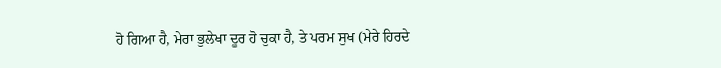ਹੋ ਗਿਆ ਹੈ, ਮੇਰਾ ਭੁਲੇਖਾ ਦੂਰ ਹੋ ਚੁਕਾ ਹੈ, ਤੇ ਪਰਮ ਸੁਖ (ਮੇਰੇ ਹਿਰਦੇ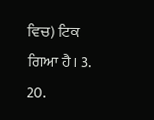ਵਿਚ) ਟਿਕ ਗਿਆ ਹੈ। 3. 20.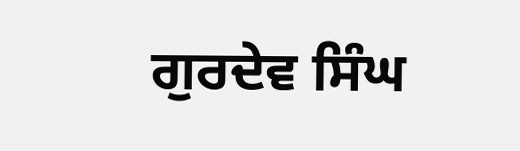ਗੁਰਦੇਵ ਸਿੰਘ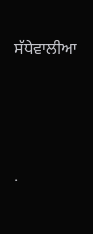ਸੱਧੇਵਾਲੀਆ




.